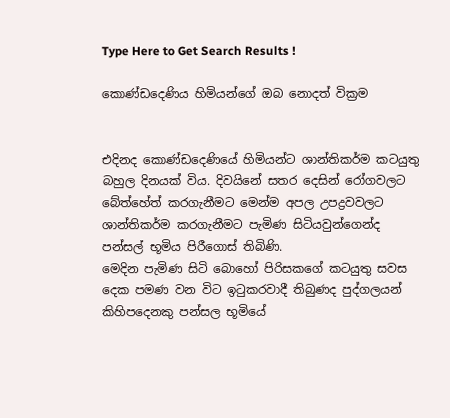Type Here to Get Search Results !

කොණ්ඩදෙණිය හිමියන්ගේ ඔබ නොදත් වික්‍රම


එදිනද කොණ්ඩදෙණියේ හිමියන්ට ශාන්තිකර්ම කටයුතු බහුල දිනයක් විය. දිවයිනේ සතර දෙසින් රෝගවලට බේත්හේත් කරගැනීමට මෙන්ම අපල උපද්‍රවවලට ශාන්තිකර්ම කරගැනීමට පැමිණ සිටියවුන්ගෙන්ද පන්සල් භූමිය පිරීගොස් තිබිණි.
මෙදින පැමිණ සිටි බොහෝ පිරිසකගේ කටයුතු සවස දෙක පමණ වන විට ඉටුකරවාදී තිබුණද පුද්ගලයන් කිහිපදෙනකු පන්සල භූමියේ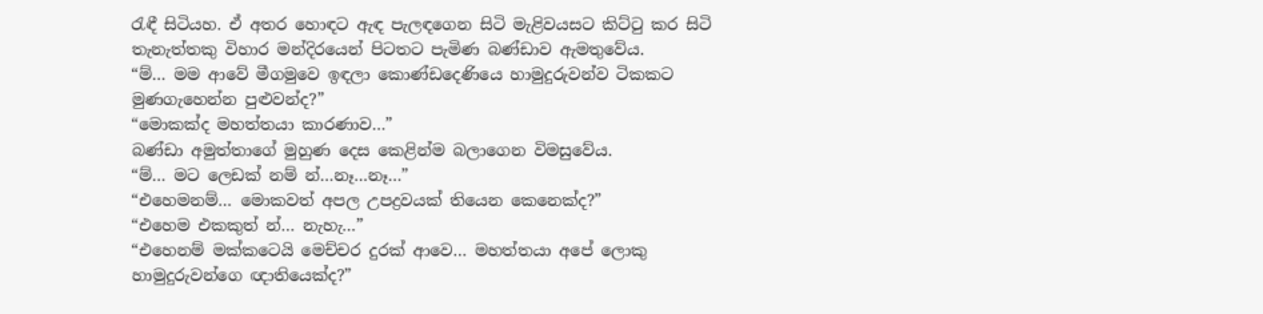රැඳී සිටියහ. ඒ අතර හොඳට ඇඳ පැලඳගෙන සිටි මැළිවයසට කිට්ටු කර සිටි තැනැත්තකු විහාර මන්දිරයෙන් පිටතට පැමිණ බණ්ඩාව ඇමතුවේය.
“ම්… මම ආවේ මීගමුවෙ ඉඳලා කොණ්ඩදෙණියෙ හාමුදුරුවන්ව ටිකකට මුණගැහෙන්න පුළුවන්ද?”
“මොකක්ද මහත්තයා කාරණාව…”
බණ්ඩා අමුත්තාගේ මුහුණ දෙස කෙළින්ම බලාගෙන විමසුවේය.
“ම්… මට ලෙඩක් නම් න්…නෑ…නෑ…”
“එහෙමනම්… මොකවත් අපල උපද්‍රවයක් තියෙන කෙනෙක්ද?”
“එහෙම එකකුත් න්… නැහැ…”
“එහෙනම් මක්කටෙයි මෙච්චර දුරක් ආවෙ… මහත්තයා අපේ ලොකු හාමුදුරුවන්ගෙ ඥාතියෙක්ද?”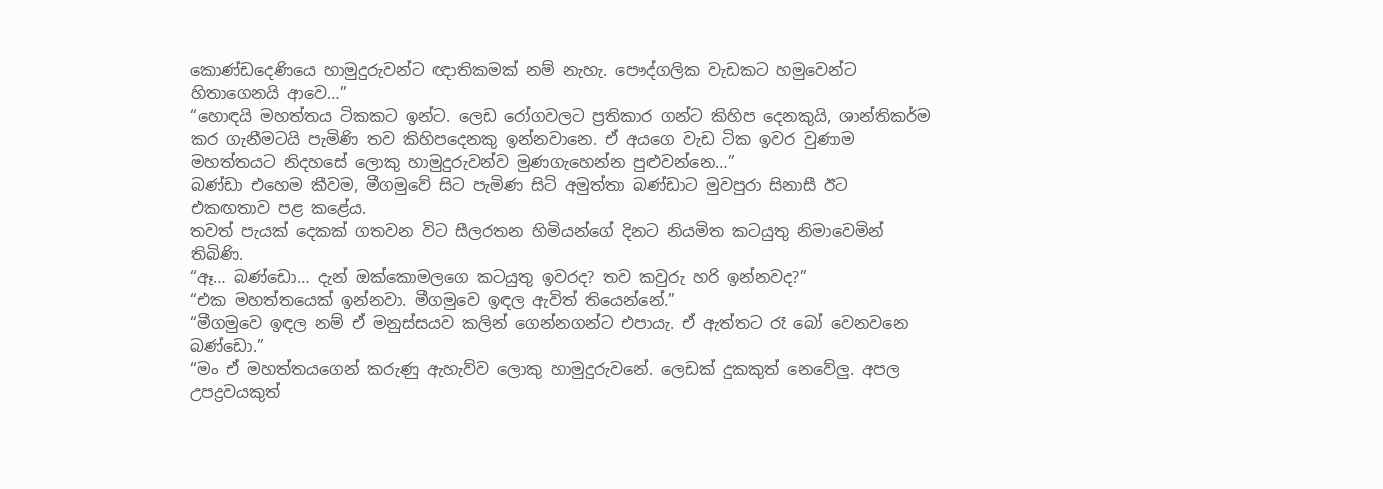කොණ්ඩදෙණියෙ හාමුදුරුවන්ට ඥාතිකමක් නම් නැහැ. පෞද්ගලික වැඩකට හමුවෙන්ට හිතාගෙනයි ආවෙ…”
“හොඳයි මහත්තය ටිකකට ඉන්ට. ලෙඩ රෝගවලට ප්‍රතිකාර ගන්ට කිහිප දෙනකුයි, ශාන්තිකර්ම කර ගැනීමටයි පැමිණි තව කිහිපදෙනකු ඉන්නවානෙ. ඒ අයගෙ වැඩ ටික ඉවර වුණාම මහත්තයට නිදහසේ ලොකු හාමුදුරුවන්ව මුණගැහෙන්න පුළුවන්නෙ…”
බණ්ඩා එහෙම කීවම, මීගමුවේ සිට පැමිණ සිටි අමුත්තා බණ්ඩාට මුවපුරා සිනාසී ඊට එකඟතාව පළ කළේය.
තවත් පැයක් දෙකක් ගතවන විට සීලරතන හිමියන්ගේ දිනට නියමිත කටයුතු නිමාවෙමින් තිබිණි.
“ඈ… බණ්ඩො… දැන් ඔක්කොමලගෙ කටයුතු ඉවරද? තව කවුරු හරි ඉන්නවද?”
“එක මහත්තයෙක් ඉන්නවා. මීගමුවෙ ඉඳල ඇවිත් තියෙන්නේ.”
“මීගමුවෙ ඉඳල නම් ඒ මනුස්සයව කලින් ගෙන්නගන්ට එපායැ. ඒ ඇත්තට රෑ බෝ වෙනවනෙ බණ්ඩො.”
“මං ඒ මහත්තයගෙන් කරුණු ඇහැව්ව ලොකු හාමුදුරුවනේ. ලෙඩක් දුකකුත් නෙවේලු. අපල උපද්‍රවයකුත්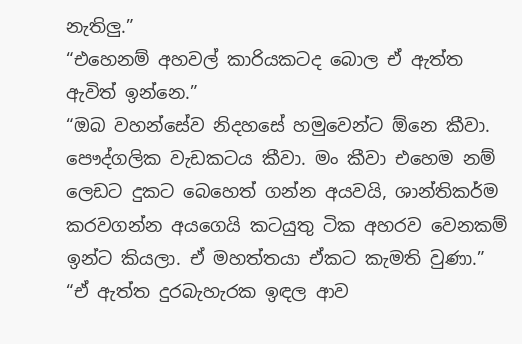නැතිලු.”
“එහෙනම් අහවල් කාරියකටද බොල ඒ ඇත්ත ඇවිත් ඉන්නෙ.”
“ඔබ වහන්සේව නිදහසේ හමුවෙන්ට ඕනෙ කීවා. පෞද්ගලික වැඩකටය කීවා. මං කීවා එහෙම නම් ලෙඩට දුකට බෙහෙත් ගන්න අයවයි, ශාන්තිකර්ම කරවගන්න අයගෙයි කටයුතු ටික අහරව වෙනකම් ඉන්ට කියලා. ඒ මහත්තයා ඒකට කැමති වුණා.”
“ඒ ඇත්ත දුරබැහැරක ඉඳල ආව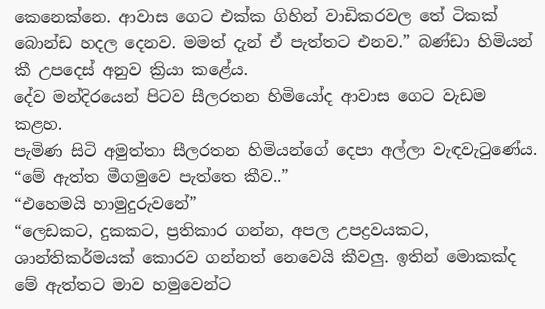කෙනෙක්නෙ. ආවාස ගෙට එක්ක ගිහින් වාඩිකරවල තේ ටිකක් බොන්ඩ හදල දෙනව. මමත් දැන් ඒ පැත්තට එනව.” බණ්ඩා හිමියන් කී උපදෙස් අනුව ක්‍රියා කළේය.
දේව මන්දිරයෙන් පිටව සීලරතන හිමියෝද ආවාස ගෙට වැඩම කළහ.
පැමිණ සිටි අමුත්තා සීලරතන හිමියන්ගේ දෙපා අල්ලා වැඳවැටුණේය.
“මේ ඇත්ත මීගමුවෙ පැත්තෙ කීව..”
“එහෙමයි හාමුදුරුවනේ”
“ලෙඩකට, දුකකට, ප්‍රතිකාර ගන්න, අපල උපද්‍රවයකට, ශාන්තිකර්මයක් කොරව ගන්නත් නෙවෙයි කීවලු. ඉතින් මොකක්ද මේ ඇත්තට මාව හමුවෙන්ට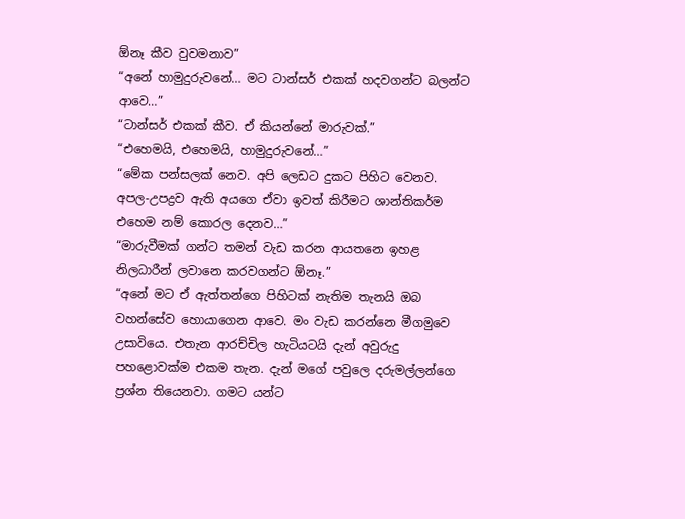ඕනෑ කීව වුවමනාව”
“අනේ හාමුදුරුවනේ… මට ටාන්සර් එකක් හදවගන්ට බලන්ට ආවෙ…”
“ටාන්සර් එකක් කීව. ඒ කියන්නේ මාරුවක්.”
“එහෙමයි, එහෙමයි, හාමුදුරුවනේ…”
“මේක පන්සලක් නෙව. අපි ලෙඩට දුකට පිහිට වෙනව. අපල-උපද්‍රව ඇති අයගෙ ඒවා ඉවත් කිරීමට ශාන්තිකර්ම එහෙම නම් කොරල දෙනව…”
“මාරුවීමක් ගන්ට තමන් වැඩ කරන ආයතනෙ ඉහළ නිලධාරීන් ලවානෙ කරවගන්ට ඕනෑ.”
“අනේ මට ඒ ඇත්තන්ගෙ පිහිටක් නැතිම තැනයි ඔබ වහන්සේව හොයාගෙන ආවෙ. මං වැඩ කරන්නෙ මීගමුවෙ උසාවියෙ. එතැන ආරච්චිල හැටියටයි දැන් අවුරුදු පහළොවක්ම එකම තැන. දැන් මගේ පවුලෙ දරුමල්ලන්ගෙ ප්‍රශ්න තියෙනවා. ගමට යන්ට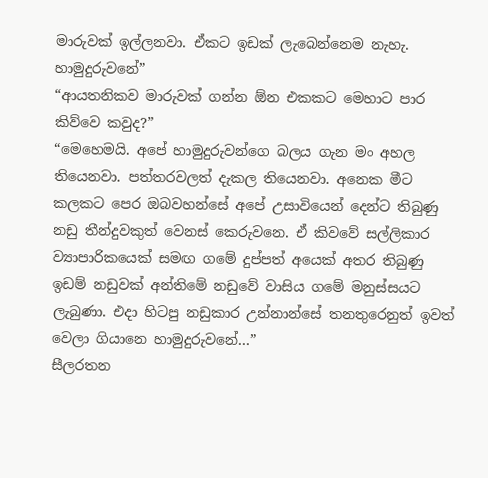මාරුවක් ඉල්ලනවා. ඒකට ඉඩක් ලැබෙන්නෙම නැහැ. හාමුදුරුවනේ”
“ආයතනිකව මාරුවක් ගන්න ඕන එකකට මෙහාට පාර කිව්වෙ කවුද?”
“මෙහෙමයි. අපේ හාමුදුරුවන්ගෙ බලය ගැන මං අහල තියෙනවා. පත්තරවලත් දැකල තියෙනවා. අනෙක මීට කලකට පෙර ඔබවහන්සේ අපේ උසාවියෙන් දෙන්ට තිබුණු නඩු තීන්දුවකුත් වෙනස් කෙරුවනෙ. ඒ කිවවේ සල්ලිකාර ව්‍යාපාරිකයෙක් සමඟ ගමේ දුප්පත් අයෙක් අතර තිබුණු ඉඩම් නඩුවක් අන්තිමේ නඩුවේ වාසිය ගමේ මනුස්සයට ලැබුණා. එදා හිටපු නඩුකාර උන්නාන්සේ තනතුරෙනුත් ඉවත් වෙලා ගියානෙ හාමුදුරුවනේ…”
සීලරතන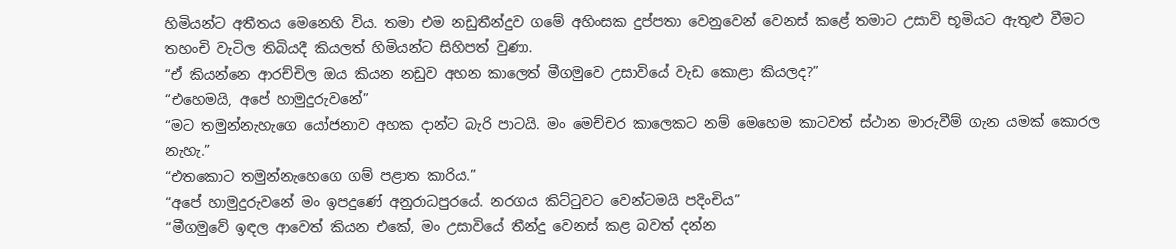හිමියන්ට අතීතය මෙනෙහි විය. තමා එම නඩුතීන්දුව ගමේ අහිංසක දුප්පතා වෙනුවෙන් වෙනස් කළේ තමාට උසාවි භූමියට ඇතුළු වීමට තහංචි වැටිල තිබියදී කියලත් හිමියන්ට සිහිපත් වුණා.
“ඒ කියන්නෙ ආරච්චිල ඔය කියන නඩුව අහන කාලෙත් මීගමුවෙ උසාවියේ වැඩ කොළා කියලද?”
“එහෙමයි, අපේ හාමුදුරුවනේ”
“මට තමුන්නැහැගෙ යෝජනාව අහක දාන්ට බැරි පාටයි. මං මෙච්චර කාලෙකට නම් මෙහෙම කාටවත් ස්ථාන මාරුවීම් ගැන යමක් කොරල නැහැ.”
“එතකොට තමුන්නැහෙගෙ ගම් පළාත කාරිය.”
“අපේ හාමුදුරුවනේ මං ඉපදුණේ අනුරාධපුරයේ. නරගය කිට්ටුවට වෙන්ටමයි පදිංචිය”
“මීගමුවේ ඉඳල ආවෙත් කියන එකේ, මං උසාවියේ තීන්දු වෙනස් කළ බවත් දන්න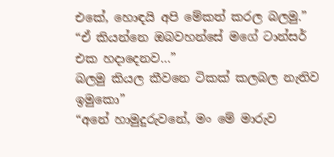එකේ, හොඳයි අපි මේකත් කරල බලමු.”
“ඒ කියන්නෙ ඔබවහන්සේ මගේ ටාන්සර් එක හදාදෙනව…”
බලමු කියල කීවනෙ ටිකක් කලබල නැතිව ඉමුකො”
“අනේ හාමුදුරුවනේ, මං මේ මාරුව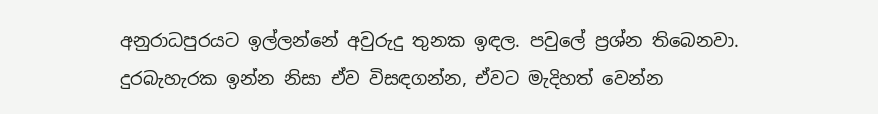අනුරාධපුරයට ඉල්ලන්නේ අවුරුදු තුනක ඉඳල. පවුලේ ප්‍රශ්න තිබෙනවා. දුරබැහැරක ඉන්න නිසා ඒව විසඳගන්න, ඒවට මැදිහත් වෙන්න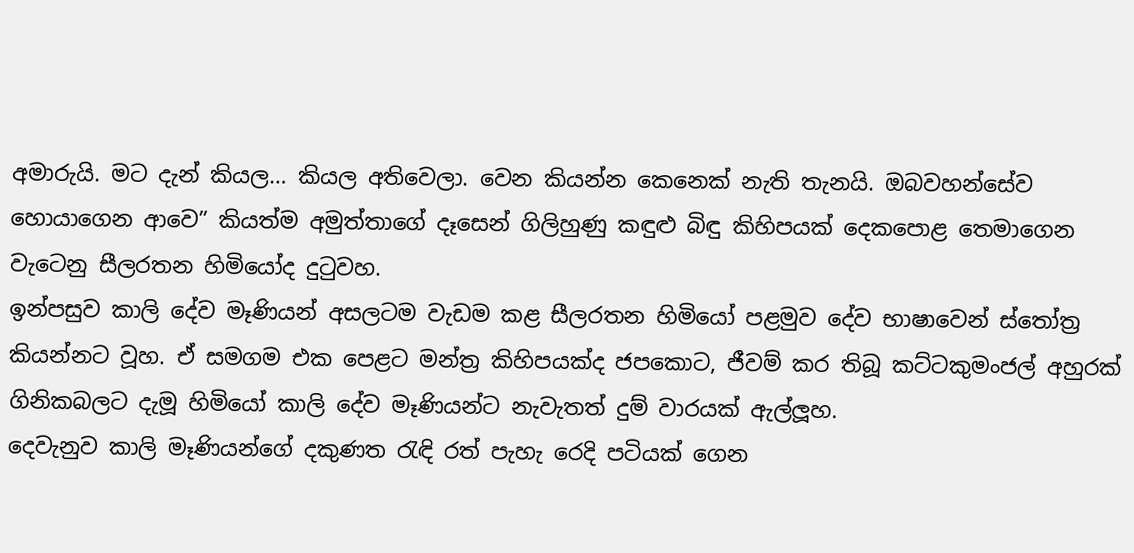අමාරුයි. මට දැන් කියල… කියල අතිවෙලා. වෙන කියන්න කෙනෙක් නැති තැනයි. ඔබවහන්සේව හොයාගෙන ආවෙ” කියත්ම අමුත්තාගේ දෑසෙන් ගිලිහුණු කඳුළු බිඳු කිහිපයක් දෙකපොළ තෙමාගෙන වැටෙනු සීලරතන හිමියෝද දුටුවහ.
ඉන්පසුව කාලි දේව මෑණියන් අසලටම වැඩම කළ සීලරතන හිමියෝ පළමුව දේව භාෂාවෙන් ස්තෝත්‍ර කියන්නට වූහ. ඒ සමගම එක පෙළට මන්ත්‍ර කිහිපයක්ද ජපකොට, ජීවම් කර තිබූ කට්ටකුමංජල් අහුරක් ගිනිකබලට දැමූ හිමියෝ කාලි දේව මෑණියන්ට නැවැතත් දුම් වාරයක් ඇල්ලූහ.
දෙවැනුව කාලි මෑණියන්ගේ දකුණත රැඳි රත් පැහැ රෙදි පටියක් ගෙන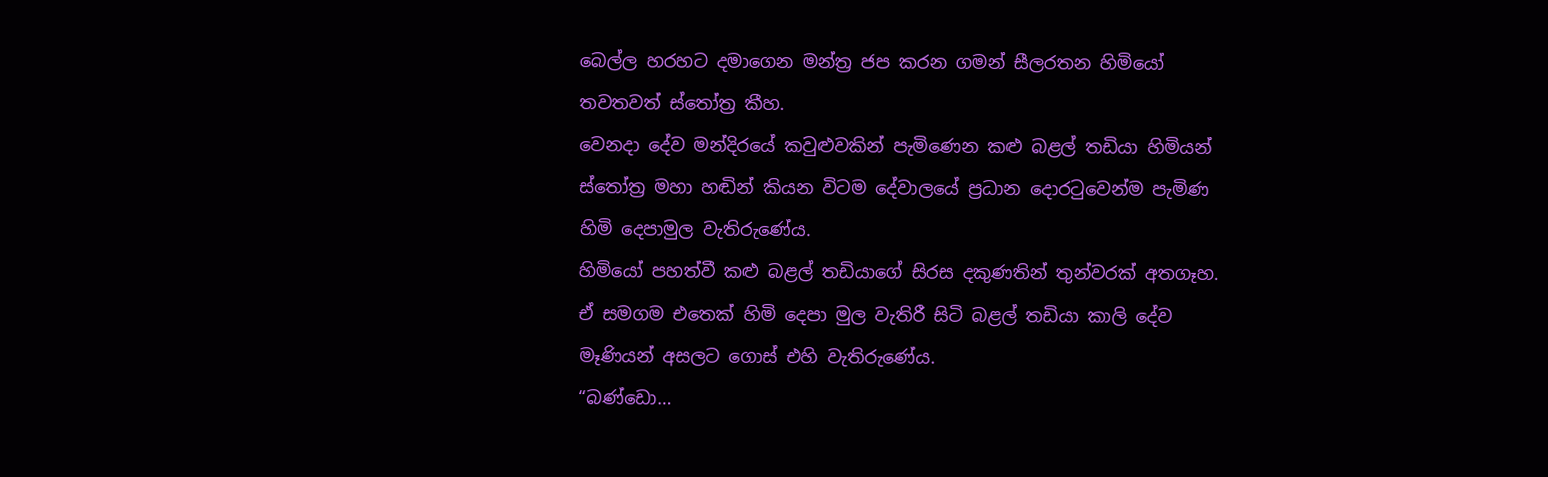බෙල්ල හරහට දමාගෙන මන්ත්‍ර ජප කරන ගමන් සීලරතන හිමියෝ තවතවත් ස්තෝත්‍ර කීහ.
වෙනදා දේව මන්දිරයේ කවුළුවකින් පැමිණෙන කළු බළල් තඩියා හිමියන් ස්තෝත්‍ර මහා හඬින් කියන විටම දේවාලයේ ප්‍රධාන දොරටුවෙන්ම පැමිණ හිමි දෙපාමුල වැතිරුණේය.
හිමියෝ පහත්වී කළු බළල් තඩියාගේ සිරස දකුණතින් තුන්වරක් අතගෑහ.
ඒ සමගම එතෙක් හිමි දෙපා මුල වැතිරී සිටි බළල් තඩියා කාලි දේව මෑණියන් අසලට ගොස් එහි වැතිරුණේය.
“බණ්ඩො…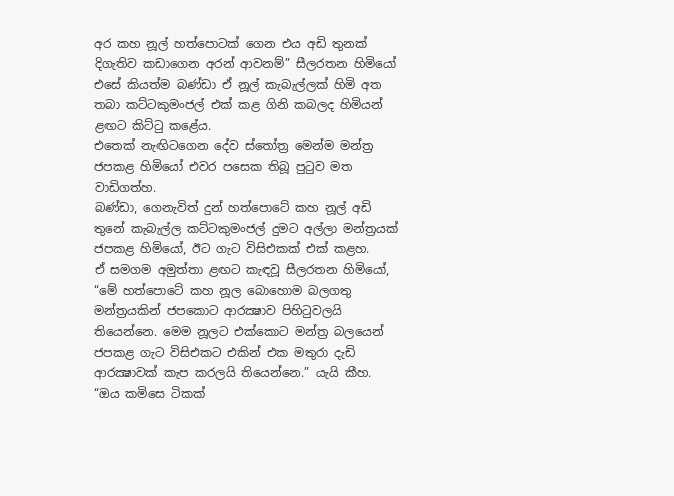අර කහ නූල් හත්පොටක් ගෙන එය අඩි තුනක් දිගැතිව කඩාගෙන අරන් ආවනම්” සීලරතන හිමියෝ එසේ කියත්ම බණ්ඩා ඒ නූල් කැබැල්ලක් හිමි අත තබා කට්ටකුමංජල් එක් කළ ගිනි කබලද හිමියන් ළඟට කිට්ටු කළේය.
එතෙක් නැඟිටගෙන දේව ස්තෝත්‍ර මෙන්ම මන්ත්‍ර ජපකළ හිමියෝ එවර පසෙක තිබූ පුටුව මත වාඩිගත්හ.
බණ්ඩා, ගෙනැවිත් දුන් හත්පොටේ කහ නූල් අඩි තුනේ කැබැල්ල කට්ටකුමංජල් දුමට අල්ලා මන්ත්‍රයක් ජපකළ හිමියෝ, ඊට ගැට විසිඑකක් එක් කළහ.
ඒ සමගම අමුත්තා ළඟට කැඳවූ සීලරතන හිමියෝ,
“මේ හත්පොටේ කහ නූල බොහොම බලගතු මන්ත්‍රයකින් ජපකොට ආරක්‍ෂාව පිහිටුවලයි තියෙන්නෙ. මෙම නූලට එක්කොට මන්ත්‍ර බලයෙන් ජපකළ ගැට විසිඑකට එකින් එක මතුරා දැඩි ආරක්‍ෂාවක් කැප කරලයි තියෙන්නෙ.” යැයි කීහ.
“ඔය කමිසෙ ටිකක්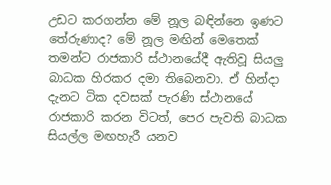උඩට කරගන්න මේ නූල බඳින්නෙ ඉණට තේරුණාද? මේ නූල මඟින් මෙතෙක් තමන්ට රාජකාරි ස්ථානයේදී ඇතිවූ සියලු බාධක හිරකර දමා තිබෙනවා. ඒ හින්දා දැනට ටික දවසක් පැරණි ස්ථානයේ රාජකාරි කරන විටත්, පෙර පැවති බාධක සියල්ල මඟහැරී යනව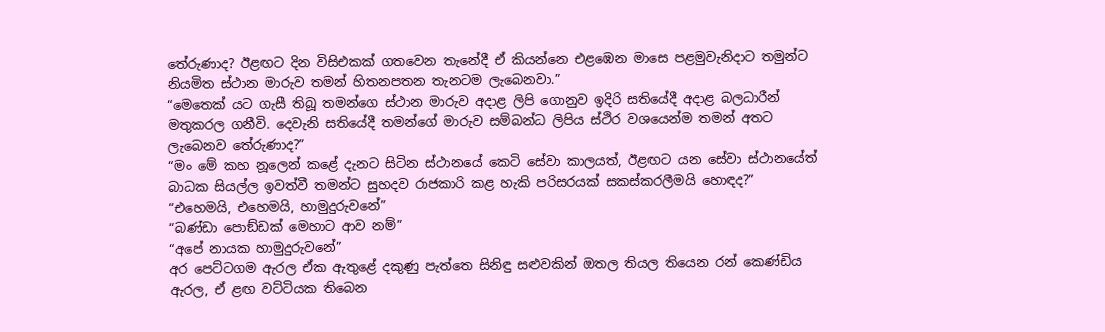තේරුණාද? ඊළඟට දින විසිඑකක් ගතවෙන තැනේදී ඒ කියන්නෙ එළඹෙන මාසෙ පළමුවැනිදාට තමුන්ට නියමිත ස්ථාන මාරුව තමන් හිතනපතන තැනටම ලැබෙනවා.”
“මෙතෙක් යට ගැසී තිබූ තමන්ගෙ ස්ථාන මාරුව අදාළ ලිපි ගොනුව ඉදිරි සතියේදී අදාළ බලධාරීන් මතුකරල ගනීවි. දෙවැනි සතියේදී තමන්ගේ මාරුව සම්බන්ධ ලිපිය ස්ථිර වශයෙන්ම තමන් අතට ලැබෙනව තේරුණාද?”
“මං මේ කහ නූලෙන් කළේ දැනට සිටින ස්ථානයේ කෙටි සේවා කාලයත්, ඊළඟට යන සේවා ස්ථානයේත් බාධක සියල්ල ඉවත්වී තමන්ට සුහදව රාජකාරි කළ හැකි පරිසරයක් සකස්කරලීමයි හොඳද?”
“එහෙමයි, එහෙමයි, හාමුදුරුවනේ”
“බණ්ඩා පොඞ්ඩක් මෙහාට ආව නම්”
“අපේ නායක හාමුදුරුවනේ”
අර පෙට්ටගම ඇරල ඒක ඇතුළේ දකුණු පැත්තෙ සිනිඳු සළුවකින් ඔතල තියල තියෙන රන් කෙණ්ඩිය ඇරල, ඒ ළඟ වට්ටියක තිබෙන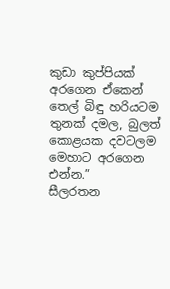කුඩා කුප්පියක් අරගෙන ඒකෙන් තෙල් බිඳු හරියටම තුනක් දමල, බුලත් කොළයක දවටලම මෙහාට අරගෙන එන්න.”
සීලරතන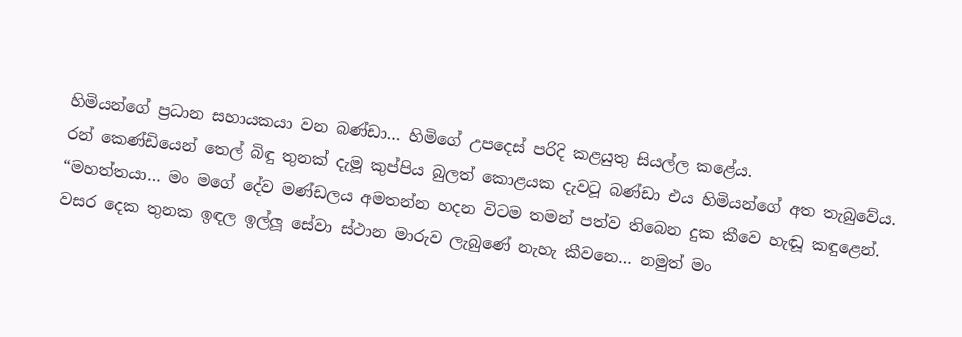හිමියන්ගේ ප්‍රධාන සහායකයා වන බණ්ඩා… හිමිගේ උපදෙස් පරිදි කළයුතු සියල්ල කළේය.
රන් කෙණ්ඩියෙන් තෙල් බිඳු තුනක් දැමූ කුප්පිය බුලත් කොළයක දැවටූ බණ්ඩා එය හිමියන්ගේ අත තැබුවේය.
“මහත්තයා… මං මගේ දේව මණ්ඩලය අමතන්න හදන විටම තමන් පත්ව තිබෙන දුක කීවෙ හැඬූ කඳුළෙන්. වසර දෙක තුනක ඉඳල ඉල්ලූ සේවා ස්ථාන මාරුව ලැබුණේ නැහැ කීවනෙ… නමුත් මං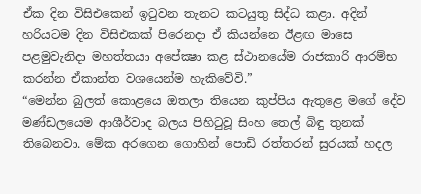ඒක දින විසිඑකෙන් ඉටුවන තැනට කටයුතු සිද්ධ කළා. අදින් හරියටම දින විසිඑකක් පිරෙනදා ඒ කියන්නෙ ඊළඟ මාසෙ පළමුවැනිදා මහත්තයා අපේක්‍ෂා කළ ස්ථානයේම රාජකාරි ආරම්භ කරන්න ඒකාන්ත වශයෙන්ම හැකිවේවි.”
“මෙන්න බුලත් කොළයෙ ඔතලා තියෙන කුප්පිය ඇතුළෙ මගේ දේව මණ්ඩලයෙම ආශීර්වාද බලය පිහිටුවූ සිංහ තෙල් බිඳු තුනක් තිබෙනවා. මේක අරගෙන ගොහින් පොඩි රත්තරන් සුරයක් හදල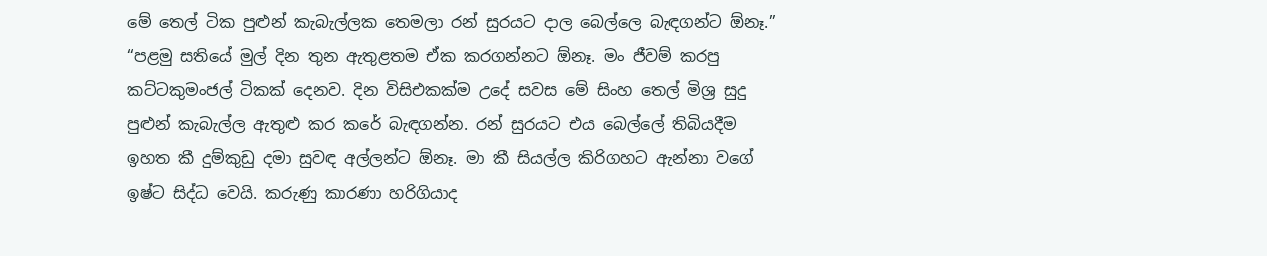මේ තෙල් ටික පුළුන් කැබැල්ලක තෙමලා රන් සුරයට දාල බෙල්ලෙ බැඳගන්ට ඕනෑ.”
“පළමු සතියේ මුල් දින තුන ඇතුළතම ඒක කරගන්නට ඕනෑ. මං ජීවම් කරපු කට්ටකුමංජල් ටිකක් දෙනව. දින විසිඑකක්ම උදේ සවස මේ සිංහ තෙල් මිශ්‍ර සුදු පුළුන් කැබැල්ල ඇතුළු කර කරේ බැඳගන්න. රන් සුරයට එය බෙල්ලේ තිබියදීම ඉහත කී දුම්කුඩු දමා සුවඳ අල්ලන්ට ඕනෑ. මා කී සියල්ල කිරිගහට ඇන්නා වගේ ඉෂ්ට සිද්ධ වෙයි. කරුණු කාරණා හරිගියාද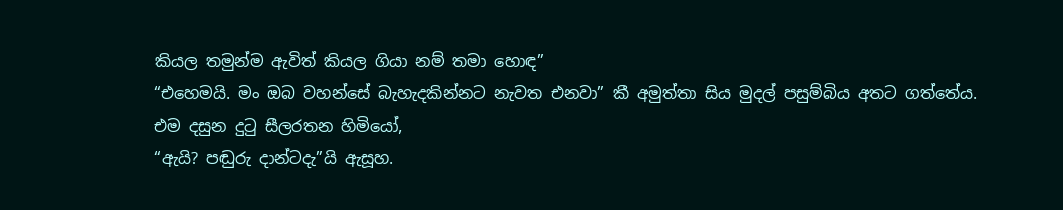කියල තමුන්ම ඇවිත් කියල ගියා නම් තමා හොඳ”
“එහෙමයි. මං ඔබ වහන්සේ බැහැදකින්නට නැවත එනවා” කී අමුත්තා සිය මුදල් පසුම්බිය අතට ගත්තේය.
එම දසුන දුටු සීලරතන හිමියෝ,
“ඇයි? පඬුරු දාන්ටදැ”යි ඇසූහ.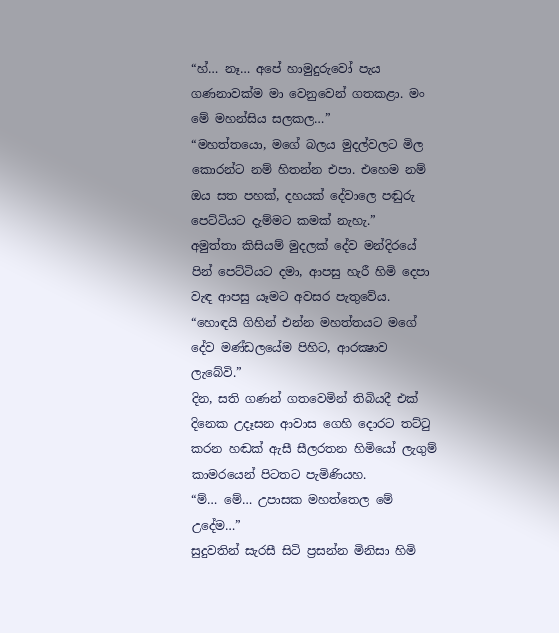“හ්… නෑ… අපේ හාමුදුරුවෝ පැය ගණනාවක්ම මා වෙනුවෙන් ගතකළා. මං මේ මහන්සිය සලකල…”
“මහත්තයො, මගේ බලය මුදල්වලට මිල කොරන්ට නම් හිතන්න එපා. එහෙම නම් ඔය සත පහක්, දහයක් දේවාලෙ පඬුරු පෙට්ටියට දැම්මට කමක් නැහැ.”
අමුත්තා කිසියම් මුදලක් දේව මන්දිරයේ පින් පෙට්ටියට දමා, ආපසු හැරී හිමි දෙපා වැඳ ආපසු යෑමට අවසර පැතුවේය.
“හොඳයි ගිහින් එන්න මහත්තයට මගේ දේව මණ්ඩලයේම පිහිට, ආරක්‍ෂාව ලැබේවි.”
දින, සති ගණන් ගතවෙමින් තිබියදී එක් දිනෙක උදෑසන ආවාස ගෙහි දොරට තට්ටු කරන හඬක් ඇසී සීලරතන හිමියෝ ලැගුම් කාමරයෙන් පිටතට පැමිණියහ.
“ම්… මේ… උපාසක මහත්තෙල මේ උදේම…”
සුදුවතින් සැරසී සිටි ප්‍රසන්න මිනිසා හිමි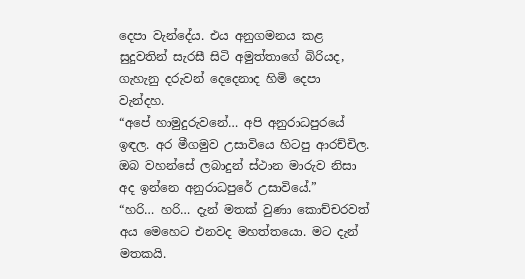දෙපා වැන්දේය. එය අනුගමනය කළ සුදුවතින් සැරසී සිටි අමුත්තාගේ බිරියද, ගැහැනු දරුවන් දෙදෙනාද හිමි දෙපා වැන්දහ.
“අපේ හාමුදුරුවනේ… අපි අනුරාධපුරයේ ඉඳල. අර මීගමුව උසාවියෙ හිටපු ආරච්චිල. ඔබ වහන්සේ ලබාදුන් ස්ථාන මාරුව නිසා අද ඉන්නෙ අනුරාධපුරේ උසාවියේ.”
“හරි… හරි… දැන් මතක් වුණා කොච්චරවත් අය මෙහෙට එනවද මහත්තයො. මට දැන් මතකයි.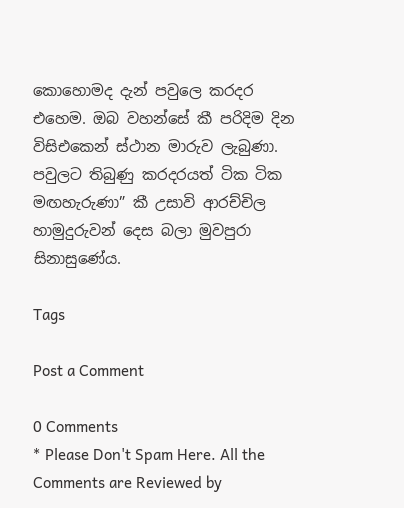කොහොමද දැන් පවුලෙ කරදර එහෙම. ඔබ වහන්සේ කී පරිදිම දින විසිඑකෙන් ස්ථාන මාරුව ලැබුණා. පවුලට තිබුණු කරදරයත් ටික ටික මඟහැරුණා” කී උසාවි ආරච්චිල හාමුදුරුවන් දෙස බලා මුවපුරා සිනාසුණේය.

Tags

Post a Comment

0 Comments
* Please Don't Spam Here. All the Comments are Reviewed by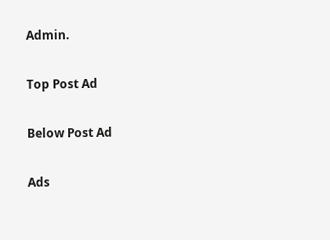Admin.

Top Post Ad

Below Post Ad

Ads